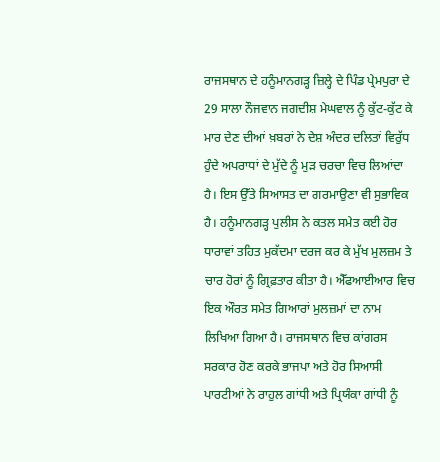ਰਾਜਸਥਾਨ ਦੇ ਹਨੂੰਮਾਨਗੜ੍ਹ ਜ਼ਿਲ੍ਹੇ ਦੇ ਪਿੰਡ ਪ੍ਰੇਮਪੁਰਾ ਦੇ 29 ਸਾਲਾ ਨੌਜਵਾਨ ਜਗਦੀਸ਼ ਮੇਘਵਾਲ ਨੂੰ ਕੁੱਟ-ਕੁੱਟ ਕੇ ਮਾਰ ਦੇਣ ਦੀਆਂ ਖ਼ਬਰਾਂ ਨੇ ਦੇਸ਼ ਅੰਦਰ ਦਲਿਤਾਂ ਵਿਰੁੱਧ ਹੁੰਦੇ ਅਪਰਾਧਾਂ ਦੇ ਮੁੱਦੇ ਨੂੰ ਮੁੜ ਚਰਚਾ ਵਿਚ ਲਿਆਂਦਾ ਹੈ। ਇਸ ਉੱਤੇ ਸਿਆਸਤ ਦਾ ਗਰਮਾਉਣਾ ਵੀ ਸੁਭਾਵਿਕ ਹੈ। ਹਨੂੰਮਾਨਗੜ੍ਹ ਪੁਲੀਸ ਨੇ ਕਤਲ ਸਮੇਤ ਕਈ ਹੋਰ ਧਾਰਾਵਾਂ ਤਹਿਤ ਮੁਕੱਦਮਾ ਦਰਜ ਕਰ ਕੇ ਮੁੱਖ ਮੁਲਜ਼ਮ ਤੇ ਚਾਰ ਹੋਰਾਂ ਨੂੰ ਗ੍ਰਿਫ਼ਤਾਰ ਕੀਤਾ ਹੈ। ਐੱਫਆਈਆਰ ਵਿਚ ਇਕ ਔਰਤ ਸਮੇਤ ਗਿਆਰਾਂ ਮੁਲਜ਼ਮਾਂ ਦਾ ਨਾਮ ਲਿਖਿਆ ਗਿਆ ਹੈ। ਰਾਜਸਥਾਨ ਵਿਚ ਕਾਂਗਰਸ ਸਰਕਾਰ ਹੋਣ ਕਰਕੇ ਭਾਜਪਾ ਅਤੇ ਹੋਰ ਸਿਆਸੀ ਪਾਰਟੀਆਂ ਨੇ ਰਾਹੁਲ ਗਾਂਧੀ ਅਤੇ ਪ੍ਰਿਯੰਕਾ ਗਾਂਧੀ ਨੂੰ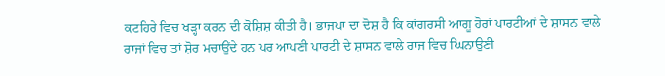ਕਟਹਿਰੇ ਵਿਚ ਖੜ੍ਹਾ ਕਰਨ ਦੀ ਕੋਸ਼ਿਸ਼ ਕੀਤੀ ਹੈ। ਭਾਜਪਾ ਦਾ ਦੋਸ਼ ਹੈ ਕਿ ਕਾਂਗਰਸੀ ਆਗੂ ਹੋਰਾਂ ਪਾਰਟੀਆਂ ਦੇ ਸ਼ਾਸਨ ਵਾਲੇ ਰਾਜਾਂ ਵਿਚ ਤਾਂ ਸ਼ੋਰ ਮਚਾਉਂਦੇ ਹਨ ਪਰ ਆਪਣੀ ਪਾਰਟੀ ਦੇ ਸ਼ਾਸਨ ਵਾਲੇ ਰਾਜ ਵਿਚ ਘਿਨਾਉਣੀ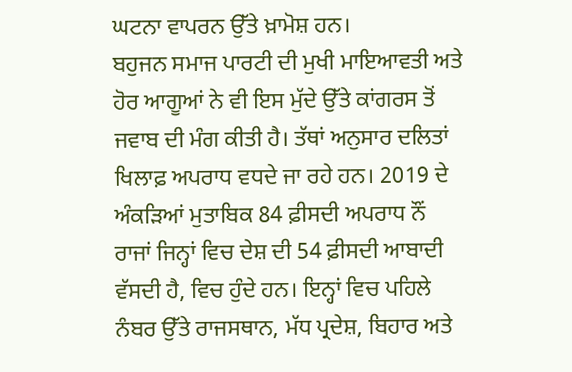ਘਟਨਾ ਵਾਪਰਨ ਉੱਤੇ ਖ਼ਾਮੋਸ਼ ਹਨ।
ਬਹੁਜਨ ਸਮਾਜ ਪਾਰਟੀ ਦੀ ਮੁਖੀ ਮਾਇਆਵਤੀ ਅਤੇ ਹੋਰ ਆਗੂਆਂ ਨੇ ਵੀ ਇਸ ਮੁੱਦੇ ਉੱਤੇ ਕਾਂਗਰਸ ਤੋਂ ਜਵਾਬ ਦੀ ਮੰਗ ਕੀਤੀ ਹੈ। ਤੱਥਾਂ ਅਨੁਸਾਰ ਦਲਿਤਾਂ ਖਿਲਾਫ਼ ਅਪਰਾਧ ਵਧਦੇ ਜਾ ਰਹੇ ਹਨ। 2019 ਦੇ ਅੰਕੜਿਆਂ ਮੁਤਾਬਿਕ 84 ਫ਼ੀਸਦੀ ਅਪਰਾਧ ਨੌਂ ਰਾਜਾਂ ਜਿਨ੍ਹਾਂ ਵਿਚ ਦੇਸ਼ ਦੀ 54 ਫ਼ੀਸਦੀ ਆਬਾਦੀ ਵੱਸਦੀ ਹੈ, ਵਿਚ ਹੁੰਦੇ ਹਨ। ਇਨ੍ਹਾਂ ਵਿਚ ਪਹਿਲੇ ਨੰਬਰ ਉੱਤੇ ਰਾਜਸਥਾਨ, ਮੱਧ ਪ੍ਰਦੇਸ਼, ਬਿਹਾਰ ਅਤੇ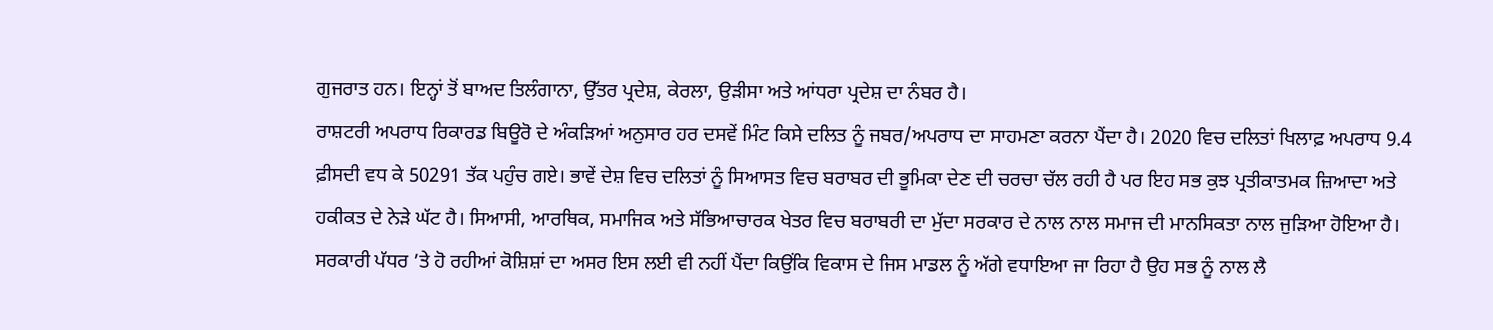ਗੁਜਰਾਤ ਹਨ। ਇਨ੍ਹਾਂ ਤੋਂ ਬਾਅਦ ਤਿਲੰਗਾਨਾ, ਉੱਤਰ ਪ੍ਰਦੇਸ਼, ਕੇਰਲਾ, ਉੜੀਸਾ ਅਤੇ ਆਂਧਰਾ ਪ੍ਰਦੇਸ਼ ਦਾ ਨੰਬਰ ਹੈ।
ਰਾਸ਼ਟਰੀ ਅਪਰਾਧ ਰਿਕਾਰਡ ਬਿਊਰੋ ਦੇ ਅੰਕੜਿਆਂ ਅਨੁਸਾਰ ਹਰ ਦਸਵੇਂ ਮਿੰਟ ਕਿਸੇ ਦਲਿਤ ਨੂੰ ਜਬਰ/ਅਪਰਾਧ ਦਾ ਸਾਹਮਣਾ ਕਰਨਾ ਪੈਂਦਾ ਹੈ। 2020 ਵਿਚ ਦਲਿਤਾਂ ਖਿਲਾਫ਼ ਅਪਰਾਧ 9.4 ਫ਼ੀਸਦੀ ਵਧ ਕੇ 50291 ਤੱਕ ਪਹੁੰਚ ਗਏ। ਭਾਵੇਂ ਦੇਸ਼ ਵਿਚ ਦਲਿਤਾਂ ਨੂੰ ਸਿਆਸਤ ਵਿਚ ਬਰਾਬਰ ਦੀ ਭੂਮਿਕਾ ਦੇਣ ਦੀ ਚਰਚਾ ਚੱਲ ਰਹੀ ਹੈ ਪਰ ਇਹ ਸਭ ਕੁਝ ਪ੍ਰਤੀਕਾਤਮਕ ਜ਼ਿਆਦਾ ਅਤੇ ਹਕੀਕਤ ਦੇ ਨੇੜੇ ਘੱਟ ਹੈ। ਸਿਆਸੀ, ਆਰਥਿਕ, ਸਮਾਜਿਕ ਅਤੇ ਸੱਭਿਆਚਾਰਕ ਖੇਤਰ ਵਿਚ ਬਰਾਬਰੀ ਦਾ ਮੁੱਦਾ ਸਰਕਾਰ ਦੇ ਨਾਲ ਨਾਲ ਸਮਾਜ ਦੀ ਮਾਨਸਿਕਤਾ ਨਾਲ ਜੁੜਿਆ ਹੋਇਆ ਹੈ। ਸਰਕਾਰੀ ਪੱਧਰ ’ਤੇ ਹੋ ਰਹੀਆਂ ਕੋਸ਼ਿਸ਼ਾਂ ਦਾ ਅਸਰ ਇਸ ਲਈ ਵੀ ਨਹੀਂ ਪੈਂਦਾ ਕਿਉਂਕਿ ਵਿਕਾਸ ਦੇ ਜਿਸ ਮਾਡਲ ਨੂੰ ਅੱਗੇ ਵਧਾਇਆ ਜਾ ਰਿਹਾ ਹੈ ਉਹ ਸਭ ਨੂੰ ਨਾਲ ਲੈ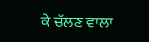ਕੇ ਚੱਲਣ ਵਾਲਾ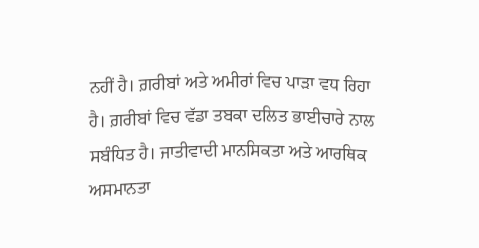ਨਹੀਂ ਹੈ। ਗ਼ਰੀਬਾਂ ਅਤੇ ਅਮੀਰਾਂ ਵਿਚ ਪਾੜਾ ਵਧ ਰਿਹਾ ਹੈ। ਗ਼ਰੀਬਾਂ ਵਿਚ ਵੱਡਾ ਤਬਕਾ ਦਲਿਤ ਭਾਈਚਾਰੇ ਨਾਲ ਸਬੰਧਿਤ ਹੈ। ਜਾਤੀਵਾਦੀ ਮਾਨਸਿਕਤਾ ਅਤੇ ਆਰਥਿਕ ਅਸਮਾਨਤਾ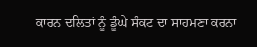ਕਾਰਨ ਦਲਿਤਾਂ ਨੂੰ ਡੂੰਘੇ ਸੰਕਟ ਦਾ ਸਾਹਮਣਾ ਕਰਨਾ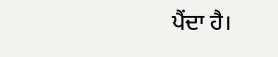ਪੈਂਦਾ ਹੈ।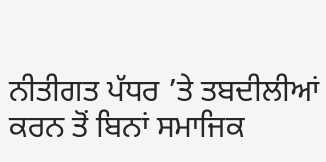ਨੀਤੀਗਤ ਪੱਧਰ ’ਤੇ ਤਬਦੀਲੀਆਂ ਕਰਨ ਤੋਂ ਬਿਨਾਂ ਸਮਾਜਿਕ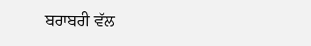ਬਰਾਬਰੀ ਵੱਲ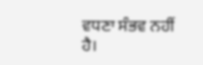ਵਧਣਾ ਸੰਭਵ ਨਹੀਂ ਹੈ।